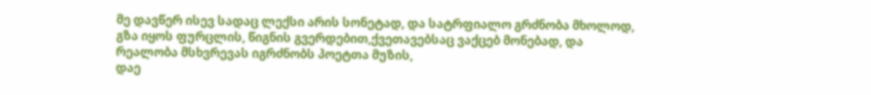მე დავწერ ისევ სადაც ლექსი არის სონეტად, და სატრფიალო გრძნობა მხოლოდ, გზა იყოს ფურცლის, წიგნის გვერდებით,ქვეთავებსაც ვაქცებ მონებად, და რეალობა მსხვრევას იგრძნობს პოეტთა მუზის,
დაე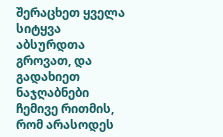შერაცხეთ ყველა სიტყვა აბსურდთა გროვათ, და გადახიეთ ნაჯღაბნები ჩემივე რითმის, რომ არასოდეს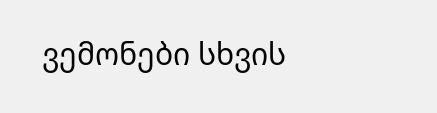ვემონები სხვის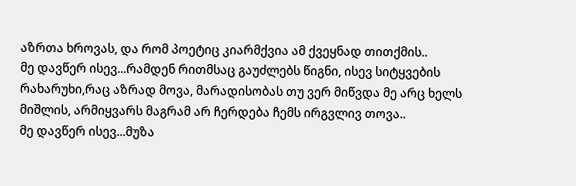აზრთა ხროვას, და რომ პოეტიც კიარმქვია ამ ქვეყნად თითქმის..
მე დავწერ ისევ...რამდენ რითმსაც გაუძლებს წიგნი, ისევ სიტყვების რახარუხი,რაც აზრად მოვა, მარადისობას თუ ვერ მიწვდა მე არც ხელს მიშლის, არმიყვარს მაგრამ არ ჩერდება ჩემს ირგვლივ თოვა..
მე დავწერ ისევ...მუზა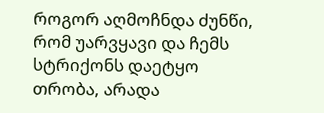როგორ აღმოჩნდა ძუნწი, რომ უარვყავი და ჩემს სტრიქონს დაეტყო თრობა, არადა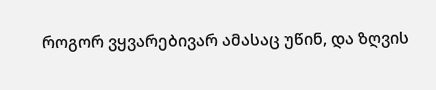როგორ ვყვარებივარ ამასაც უწინ, და ზღვის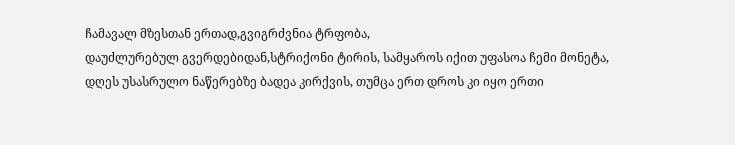ჩამავალ მზესთან ერთად,გვიგრძვნია ტრფობა,
დაუძლურებულ გვერდებიდან,სტრიქონი ტირის, სამყაროს იქით უფასოა ჩემი მონეტა, დღეს უსასრულო ნაწერებზე ბადეა კირქვის, თუმცა ერთ დროს კი იყო ერთი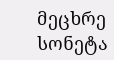მეცხრე სონეტა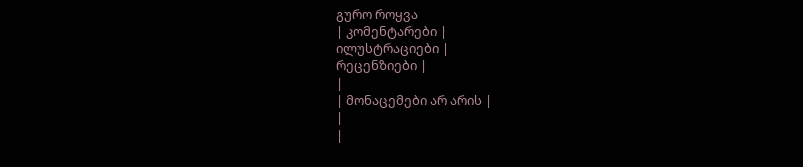გურო როყვა
| კომენტარები |
ილუსტრაციები |
რეცენზიები |
|
| მონაცემები არ არის |
|
|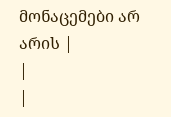მონაცემები არ არის |
|
|